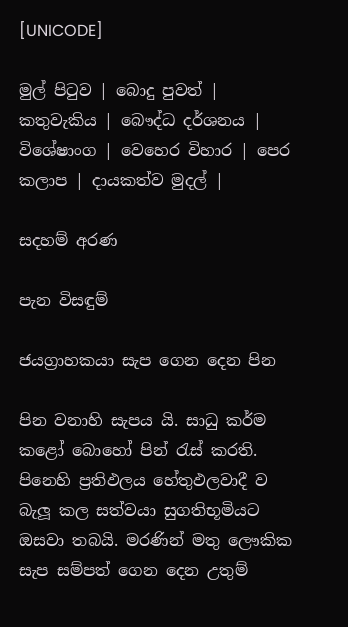[UNICODE]

මුල් පිටුව | බොදු පුවත් | කතුවැකිය | බෞද්ධ දර්ශනය | විශේෂාංග | වෙහෙර විහාර | පෙර කලාප | දායකත්ව මුදල් |

සදහම් අරණ

පැන විසඳුම්

ජයග්‍රාහකයා සැප ගෙන දෙන පින

පින වනාහි සැපය යි. සාධු කර්ම කළෝ බොහෝ පින් රැස් කරති. පිනෙහි ප්‍රතිඵලය හේතුඵලවාදී ව බැලූ කල සත්වයා සුගතිභූමියට ඔසවා තබයි. මරණින් මතු ලෞකික සැප සම්පත් ගෙන දෙන උතුම්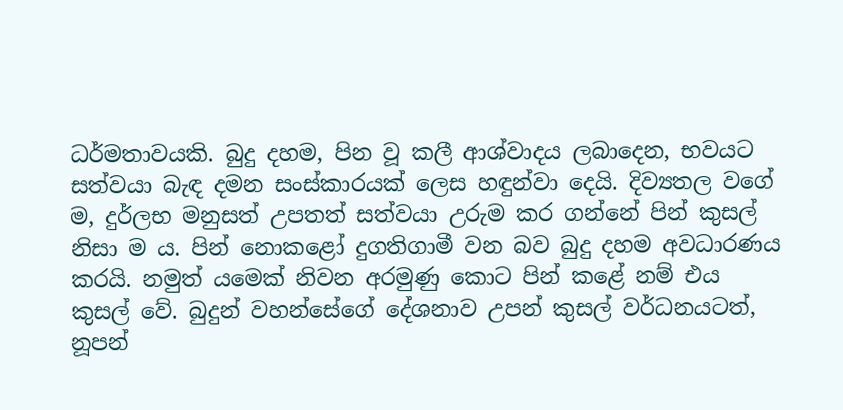ධර්මතාවයකි. බුදු දහම, පින වූ කලී ආශ්වාදය ලබාදෙන, භවයට සත්වයා බැඳ දමන සංස්කාරයක් ලෙස හඳුන්වා දෙයි. දිව්‍යතල වගේ ම, දුර්ලභ මනුසත් උපතත් සත්වයා උරුම කර ගන්නේ පින් කුසල් නිසා ම ය. පින් නොකළෝ දුගතිගාමී වන බව බුදු දහම අවධාරණය කරයි. නමුත් යමෙක් නිවන අරමුණු කොට පින් කළේ නම් එය කුසල් වේ. බුදුන් වහන්සේගේ දේශනාව උපන් කුසල් වර්ධනයටත්, නූපන්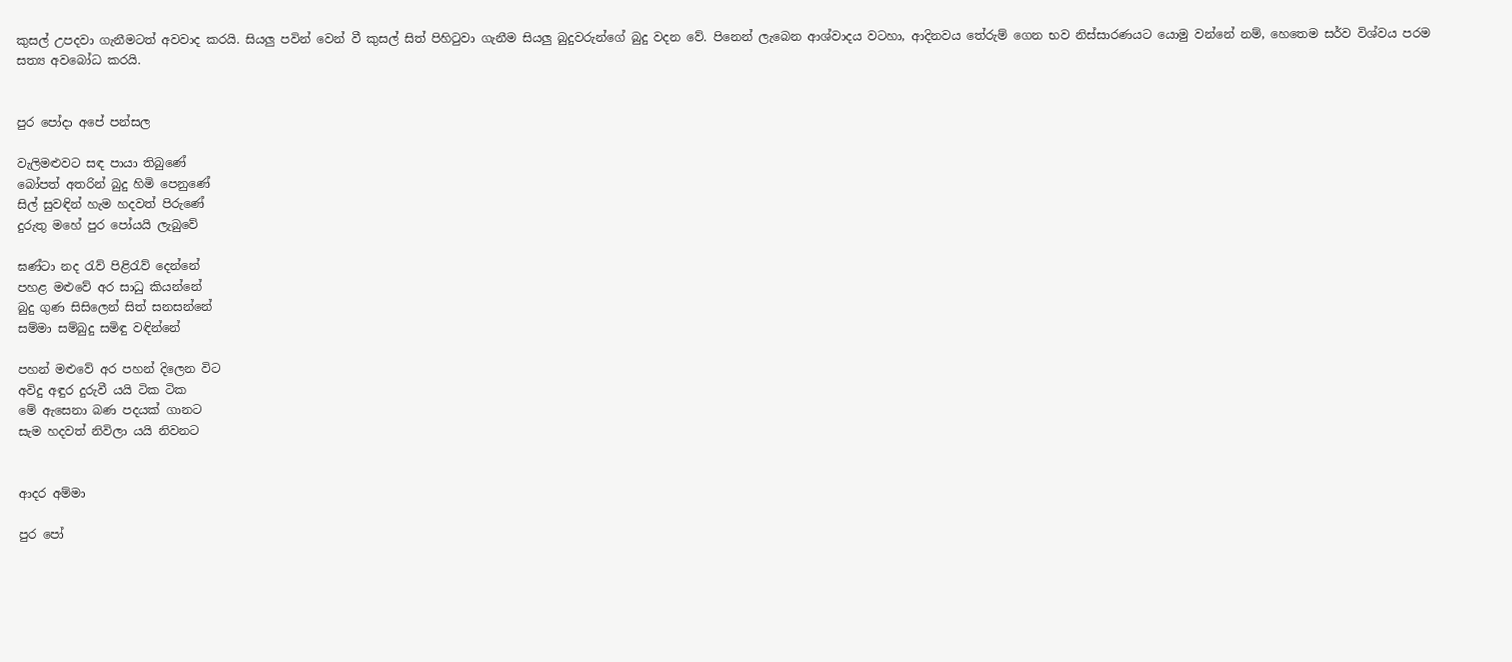කුසල් උපදවා ගැනීමටත් අවවාද කරයි. සියලු පවින් වෙන් වී කුසල් සිත් පිහිටුවා ගැනීම සියලු බුදුවරුන්ගේ බුදු වදන වේ. පිනෙන් ලැබෙන ආශ්වාදය වටහා, ආදිනවය තේරුම් ගෙන භව නිස්සාරණයට යොමු වන්නේ නම්, හෙතෙම සර්ව විශ්වය පරම සත්‍ය අවබෝධ කරයි.


පුර පෝදා අපේ පන්සල

වැලිමළුවට සඳ පායා තිබුණේ
බෝපත් අතරින් බුදු හිමි පෙනුණේ
සිල් සුවඳින් හැම හදවත් පිරුණේ
දුරුතු මහේ පුර පෝයයි ලැබුවේ

ඝණ්ටා නද රැව් පිළිරැව් දෙන්නේ
පහළ මළුවේ අර සාධු කියන්නේ
බුදු ගුණ සිසිලෙන් සිත් සනසන්නේ
සම්මා සම්බුදු සමිඳු වඳින්නේ

පහන් මළුවේ අර පහන් දිලෙන විට
අවිදු අඳුර දුරුවී යයි ටික ටික
මේ ඇසෙනා බණ පදයක් ගානට
සැම හදවත් නිවිලා යයි නිවනට


ආදර අම්මා

පුර පෝ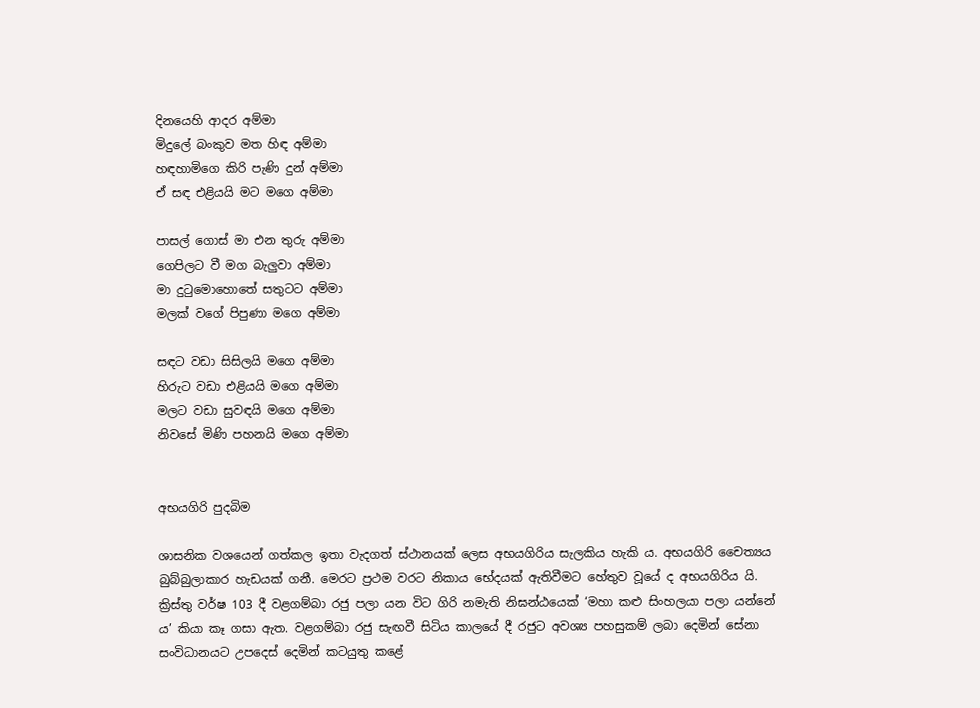දිනයෙහි ආදර අම්මා
මිදුලේ බංකුව මත හිඳ අම්මා
හඳහාමිගෙ කිරි පැණි දුන් අම්මා
ඒ සඳ එළියයි මට මගෙ අම්මා

පාසල් ගොස් මා එන තුරු අම්මා
ගෙපිලට වී මග බැලුවා අම්මා
මා දුටුමොහොතේ සතුටට අම්මා
මලක් වගේ පිපුණා මගෙ අම්මා

සඳට වඩා සිසිලයි මගෙ අම්මා
හිරුට වඩා එළියයි මගෙ අම්මා
මලට වඩා සුවඳයි මගෙ අම්මා
නිවසේ මිණි පහනයි මගෙ අම්මා


අභයගිරි පුදබිම

ශාසනික වශයෙන් ගත්කල ඉතා වැදගත් ස්ථානයක් ලෙස අභයගිරිය සැලකිය හැකි ය. අභයගිරි චෛත්‍යය බුබ්බුලාකාර හැඩයක් ගනී. මෙරට ප්‍රථම වරට නිකාය භේදයක් ඇතිවීමට හේතුව වූයේ ද අභයගිරිය යි. ක්‍රිස්තු වර්ෂ 103 දී වළගම්බා රජු පලා යන විට ගිරි නමැති නිඝන්ඨයෙක් ‘මහා කළු සිංහලයා පලා යන්නේ ය’ කියා කෑ ගසා ඇත. වළගම්බා රජු සැඟවී සිටිය කාලයේ දී රජුට අවශ්‍ය පහසුකම් ලබා දෙමින් සේනා සංවිධානයට උපදෙස් දෙමින් කටයුතු කළේ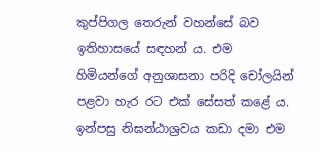කුප්පිගල තෙරුන් වහන්සේ බව ඉතිහාසයේ සඳහන් ය. එම හිමියන්ගේ අනුශාසනා පරිදි චෝලයින් පළවා හැර රට එක් සේසත් කළේ ය. ඉන්පසු නිඝන්ඨාශ්‍රවය කඩා දමා එම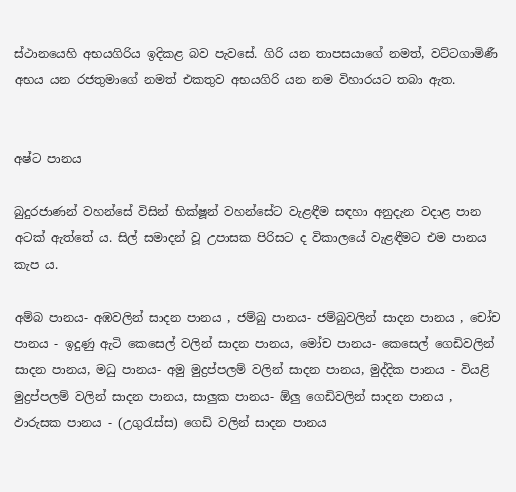ස්ථානයෙහි අභයගිරිය ඉදිකළ බව පැවසේ. ගිරි යන තාපසයාගේ නමත්, වට්ටගාමිණී අභය යන රජතුමාගේ නමත් එකතුව අභයගිරි යන නම විහාරයට තබා ඇත.


අෂ්ට පානය

බුදුරජාණන් වහන්සේ විසින් භික්ෂූන් වහන්සේට වැළඳීම සඳහා අනුදැන වදාළ පාන අටක් ඇත්තේ ය. සිල් සමාදන් වූ උපාසක පිරිසට ද විකාලයේ වැළඳීමට එම පානය කැප ය.

අම්බ පානය- අඹවලින් සාදන පානය , ජම්බු පානය- ජම්බුවලින් සාදන පානය , චෝච පානය - ඉදුණු ඇටි කෙසෙල් වලින් සාදන පානය, මෝච පානය- කෙසෙල් ගෙඩිවලින් සාදන පානය, මධු පානය- අමු මුද්‍රප්පලම් වලින් සාදන පානය, මුද්දික පානය - වියළි මුද්‍රප්පලම් වලින් සාදන පානය, සාලුක පානය- ඕලු ගෙඩිවලින් සාදන පානය , ඵාරුසක පානය - (උගුරැස්ස) ගෙඩි වලින් සාදන පානය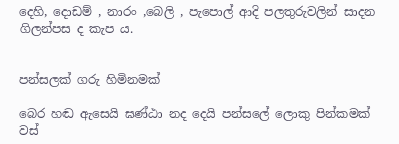දෙහි, දොඩම් , නාරං ,බෙලි , පැපොල් ආදි පලතුරුවලින් සාදන ගිලන්පස ද කැප ය.


පන්සලක් ගරු හිමිනමක්

බෙර හඬ ඇසෙයි ඝණ්ඨා නද දෙයි පන්සලේ ලොකු පින්කමක්
වස්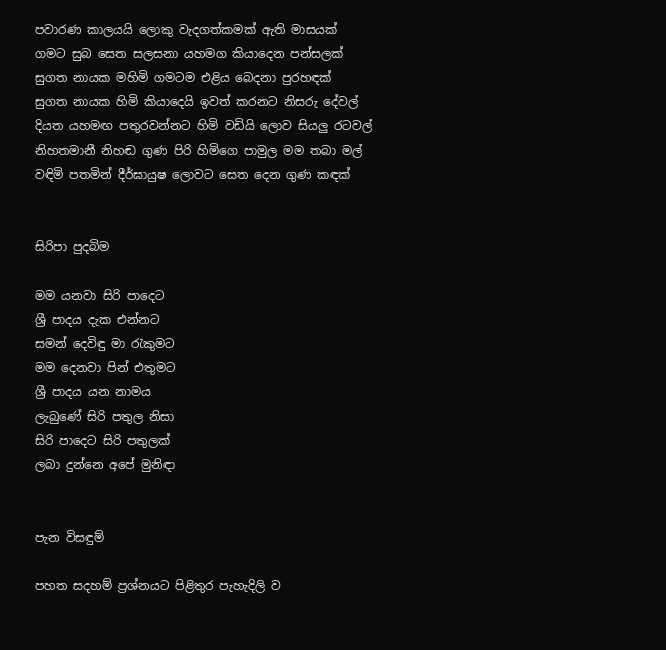පවාරණ කාලයයි ලොකු වැදගත්කමක් ඇති මාසයක්
ගමට සුබ සෙත සලසනා යහමග කියාදෙන පන්සලක්
සුගත නායක මහිමි ගමටම එළිය බෙදනා පුරහඳක්
සුගත නායක හිමි කියාදෙයි ඉවත් කරනට නිසරු දේවල්
දියත යහමඟ පතුරවන්නට හිමි වඩියි ලොව සියලු රටවල්
නිහතමානී නිහඬ ගුණ පිරි හිමිගෙ පාමුල මම තබා මල්
වඳිමි පතමින් දීර්ඝායුෂ ලොවට සෙත දෙන ගුණ කඳක්


සිරිපා පුදබිම

මම යනවා සිරි පාදෙට
ශ්‍රී පාදය දැක එන්නට
සමන් දෙවිඳු මා රැකුමට
මම දෙනවා පින් එතුමට
ශ්‍රී පාදය යන නාමය
ලැබුණේ සිරි පතුල නිසා
සිරි පාදෙට සිරි පතුලක්
ලබා දුන්නෙ අපේ මුනිඳා


පැන විසඳුම්

පහත සදහම් ප්‍රශ්නයට පිළිතුර පැහැදිලි ව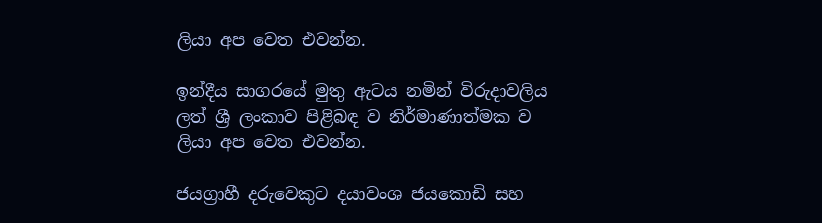ලියා අප වෙත එවන්න.

ඉන්දීය සාගරයේ මුතු ඇටය නමින් විරුදාවලිය ලත් ශ්‍රී ලංකාව පිළිබඳ ව නිර්මාණාත්මක ව ලියා අප වෙත එවන්න.

ජයග්‍රාහී දරුවෙකුට දයාවංශ ජයකොඩි සහ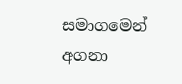සමාගමෙන් අගනා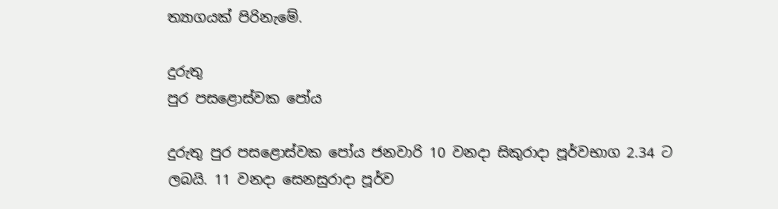ත්‍යාගයක් පිරිනැමේ.

දුරුතු
පුර පසළොස්වක පෝය

දුරුතු පුර පසළොස්වක පෝය ජනවාරි 10 වනදා සිකුරාදා පූර්වභාග 2.34 ට ලබයි. 11 වනදා සෙනසුරාදා පූර්ව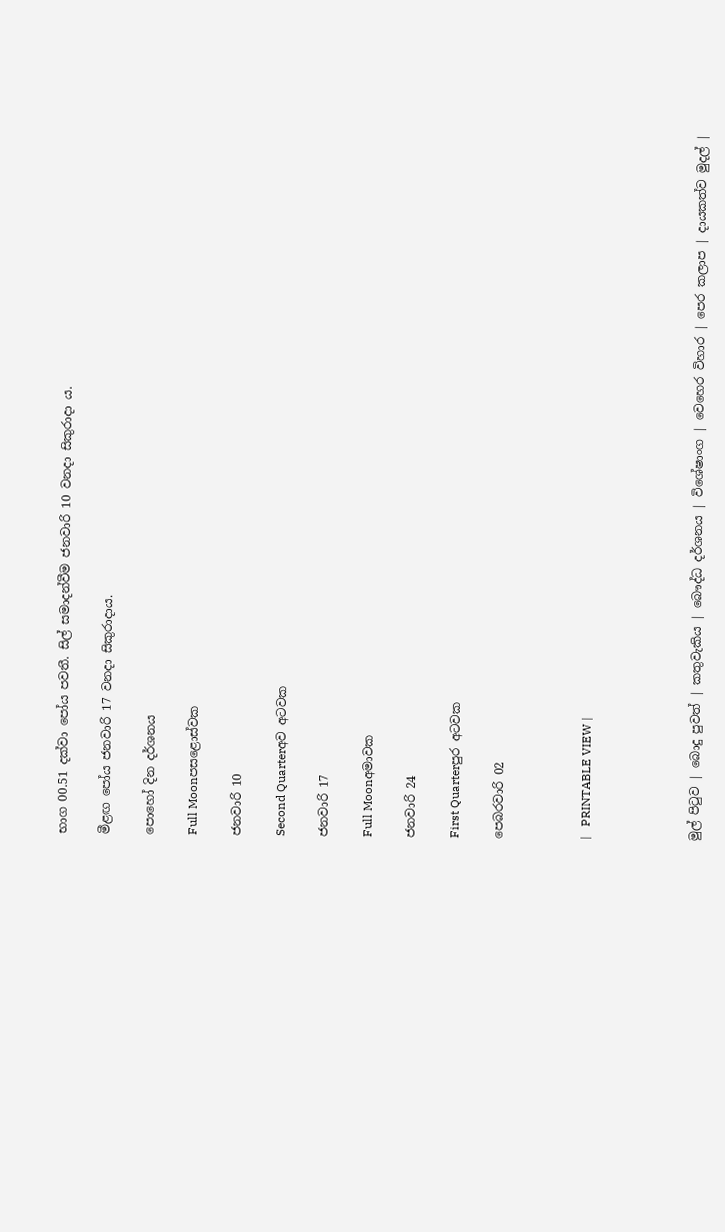භාග 00.51 දක්වා පෝය පවතී. සිල් සමාදන්වීම ජනවාරි 10 වනදා සිකුරාදා ය.

මීළඟ පෝය ජනවාරි 17 වනදා සිකුරාදාය.

පොහෝ දින දර්ශනය

Full Moonපසළොස්වක

ජනවාරි 10

Second Quarterඅව අටවක

ජනවාරි 17

Full Moonඅමාවක

ජනවාරි 24

First Quarterපුර අටවක

පෙබරවාරි 02



|   PRINTABLE VIEW |




මුල් පිටුව | බොදු පුවත් | කතුවැකිය | බෞද්ධ දර්ශනය | විශේෂාංග | වෙහෙර විහාර | පෙර කලාප | දායකත්ව මුදල් |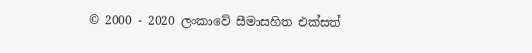© 2000 - 2020 ලංකාවේ සීමාසහිත එක්සත්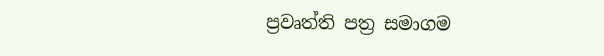ප්‍රවෘත්ති පත්‍ර සමාගම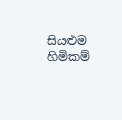සියළුම හිමිකම්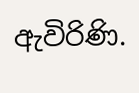ඇවිරිණි.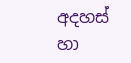අදහස් හා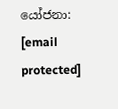යෝජනා: [email protected]